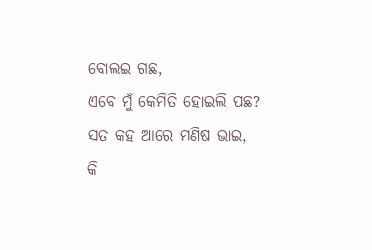ବୋଲଇ ଗଛ,
ଏବେ ମୁଁ କେମିତି ହୋଇଲି ପଛ?
ସତ କହ ଆରେ ମଣିଷ ଭାଇ,
କି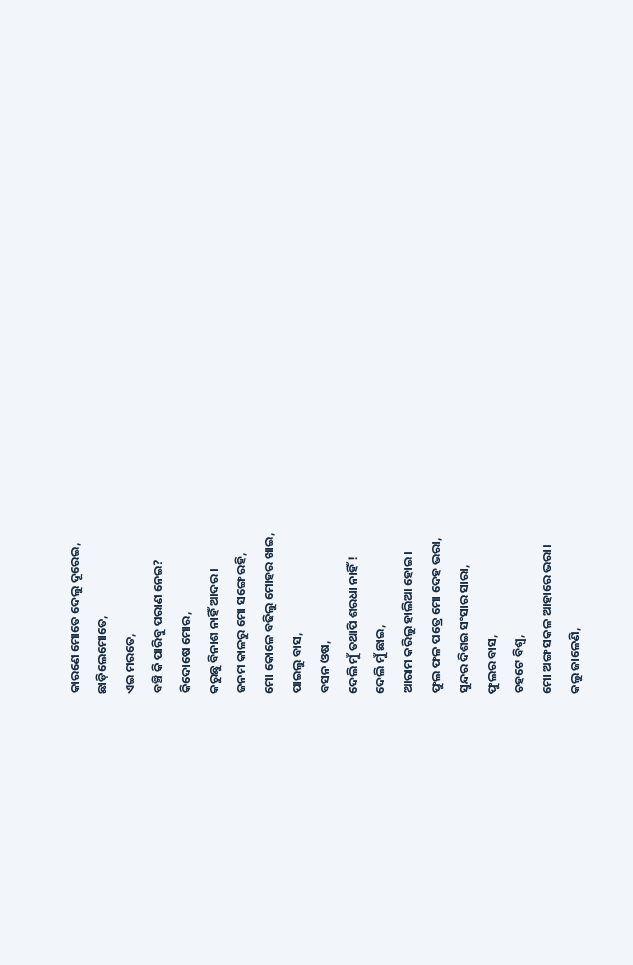କାରଣେ ମୋତେ ଦେଲୁ ଦୂରେଇ,
ଛାଡ଼ିଲେମୋତେ,
ଏଇ ମରତେ,
ବଞ୍ଚି କି ପାରିବୁ ପରାଣ ନେଇ?
କିଦୋଷେ ମୋର,
କରୁଛୁ ବିନାଶ ନାହିଁ ଆଦର।
ଜନମ କାଳରୁ ମୋ ସଙ୍ଗେ ରହି,
ମୋ କୋଳେ ବଢିଲୁ ମୋହର ଖାଇ,
ପାଇଲୁ ବାସ,
ବସନ ଓଷ,
ଦେଲି ମୁଁ ତଥାପି ଶରଧା ନାହିଁ !
ଦେଲି ମୁଁ ଛାଇ,
ଆରାମ କରିଲୁ ହାଲିଆ ହୋଇ।
ଫୁଲ ଫଳ ପତ୍ରେ ମୋ ଦେହ ଭରା,
ସୁନ୍ଦର ଦିଶଇ ସଂସାର ସାରା,
ଫୁଲର ବାସ,
ଚହଟେ ବିଶ୍ୱ,
ମୋ ଅଙ୍ଗ ସକଳ ଆହାରେ ଭରା।
କଲୁ ଜାଳେଣି,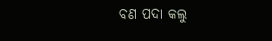ବଣ ପଦା କଲୁ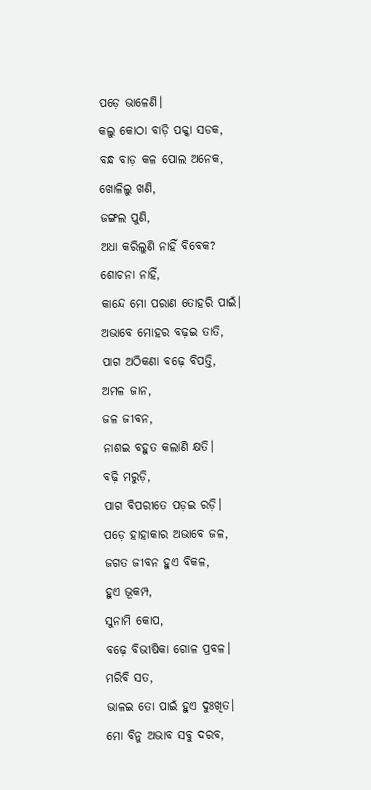ପଡ଼େ ଭାଳେଣି।
କଲୁ କୋଠା ବାଡ଼ି ପକ୍କା ସଡକ,
ବନ୍ଧ ବାଡ଼ କଳ ପୋଲ ଅନେକ,
ଖୋଳିଲୁ ଖଣି,
ଜଙ୍ଗଲ ପୁଣି,
ଅଧା କରିଲୁଣି ନାହିଁ ବିବେକ?
ଶୋଚନା ନାହିଁ,
କାନ୍ଦେ ମୋ ପରାଣ ତୋହରି ପାଇଁ।
ଅଭାବେ ମୋହର ବଢ଼ଇ ତାତି,
ପାଗ ଅଠିକଣା ବଢ଼େ ବିପତ୍ତି,
ଅମଳ ଜାନ,
ଜଳ ଜୀବନ,
ନାଶଇ ବହୁତ କଲାଣି କ୍ଷତି।
ବଢ଼ି ମରୁଡ଼ି,
ପାଗ ବିପରୀତେ ପଡ଼ଇ ରଡ଼ି।
ପଡ଼େ ହାହାକାର ଅଭାବେ ଜଳ,
ଜଗତ ଜୀବନ ହୁଏ ବିକଳ,
ହୁଏ ଭୂକମ୍ପ,
ସୁନାମି କୋପ,
ବଢ଼େ ବିଭୀଷିକା ଗୋଳ ପ୍ରବଳ।
ମରିବି ସତ,
ଭାଳଇ ତୋ ପାଇଁ ହୁଏ ଦୁଃଖିତ।
ମୋ ବିନୁ ଅଭାବ ସବୁ ଦରବ,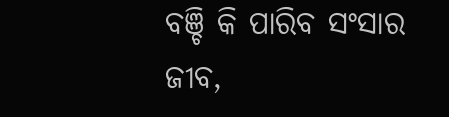ବଞ୍ଚି କି ପାରିବ ସଂସାର ଜୀବ,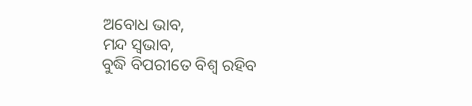ଅବୋଧ ଭାବ,
ମନ୍ଦ ସ୍ୱଭାବ,
ବୁଦ୍ଧି ବିପରୀତେ ବିଶ୍ୱ ରହିବ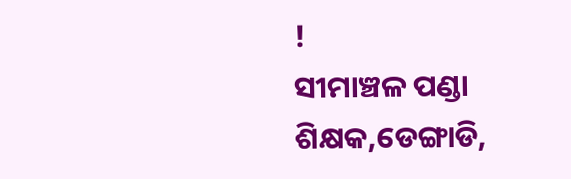!
ସୀମାଞ୍ଚଳ ପଣ୍ଡା
ଶିକ୍ଷକ,ଡେଙ୍ଗାଡି,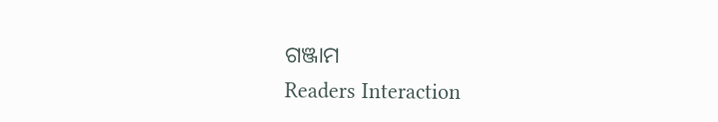ଗଞ୍ଜାମ
Readers Interaction